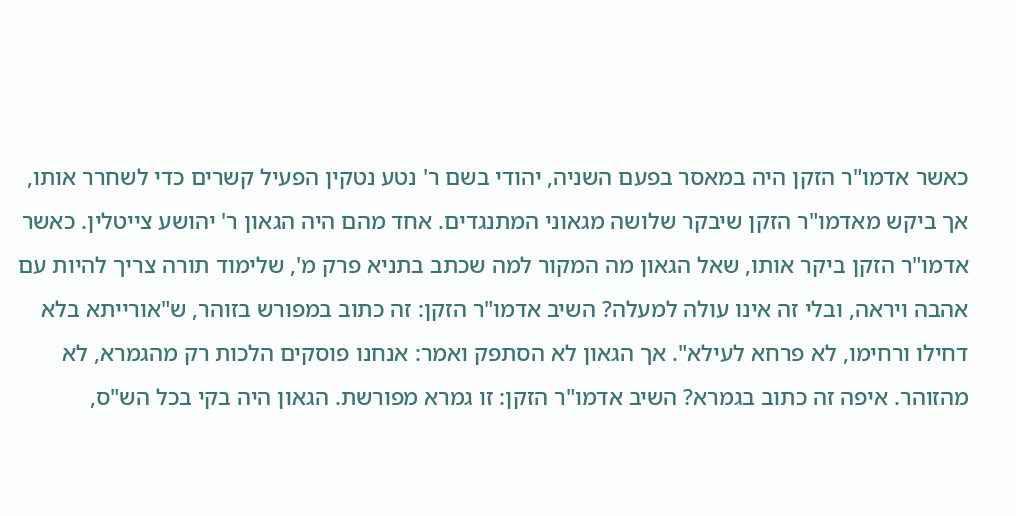כאשר אדמו"ר הזקן היה במאסר בפעם השניה, יהודי בשם ר' נטע נטקין הפעיל קשרים כדי לשחרר אותו, אך ביקש מאדמו"ר הזקן שיבקר שלושה מגאוני המתנגדים. אחד מהם היה הגאון ר' יהושע צייטלין. כאשר אדמו"ר הזקן ביקר אותו, שאל הגאון מה המקור למה שכתב בתניא פרק מ', שלימוד תורה צריך להיות עם אהבה ויראה, ובלי זה אינו עולה למעלה? השיב אדמו"ר הזקן: זה כתוב במפורש בזוהר, ש"אורייתא בלא דחילו ורחימו, לא פרחא לעילא". אך הגאון לא הסתפק ואמר: אנחנו פוסקים הלכות רק מהגמרא, לא מהזוהר. איפה זה כתוב בגמרא? השיב אדמו"ר הזקן: זו גמרא מפורשת. הגאון היה בקי בכל הש"ס,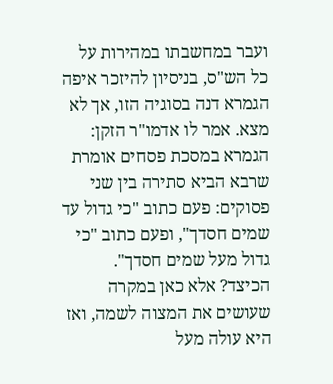ועבר במחשבתו במהירות על כל הש"ס, בניסיון להיזכר איפה הגמרא דנה בסוגיה הזו, אך לא מצא. אמר לו אדמו"ר הזקן: הגמרא במסכת פסחים אומרת שרבא הביא סתירה בין שני פסוקים: פעם כתוב "כי גדול עד שמים חסדך", ופעם כתוב "כי גדול מעל שמים חסדך". הכיצד? אלא כאן במקרה שעושים את המצוה לשמה, ואז היא עולה מעל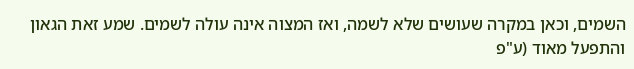השמים, וכאן במקרה שעושים שלא לשמה, ואז המצוה אינה עולה לשמים. שמע זאת הגאון והתפעל מאוד (ע"פ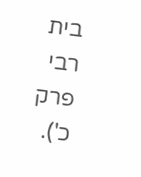בית רבי פרק כ').